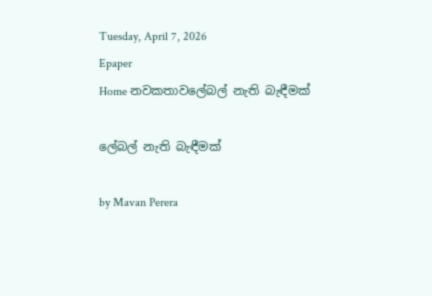Tuesday, April 7, 2026
Epaper
Home නවකතාවලේබල් නැති බැඳීමක්

ලේබල් නැති බැඳීමක්

by Mavan Perera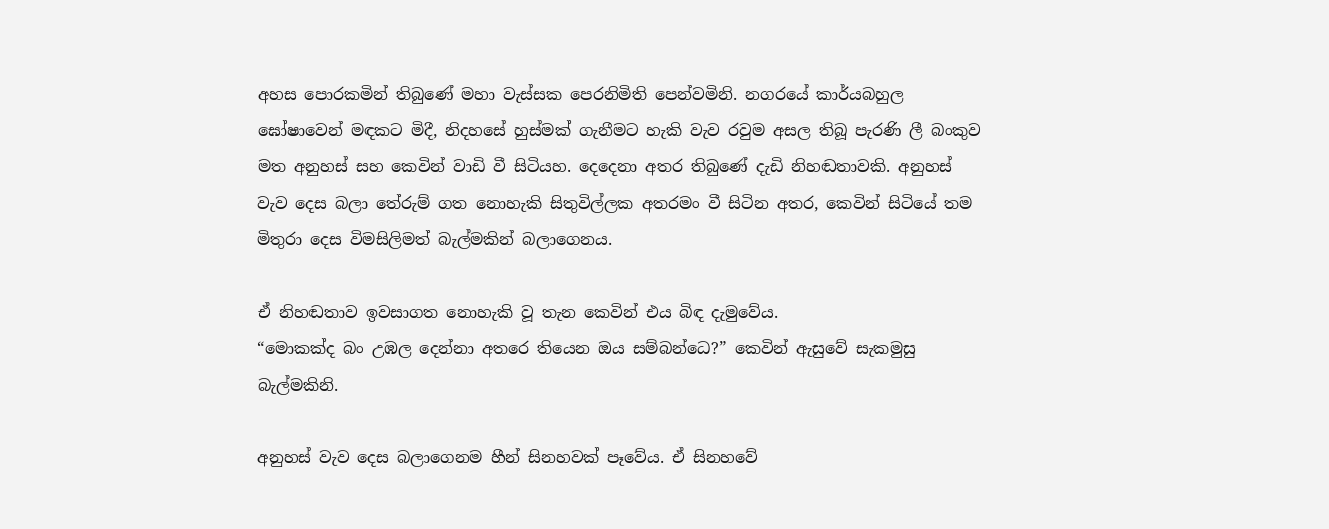අහස පොරකමින් තිබුණේ මහා වැස්සක පෙරනිමිති පෙන්වමිනි. නගරයේ කාර්යබහුල ඝෝෂාවෙන් මඳකට මිදී, නිදහසේ හුස්මක් ගැනීමට හැකි වැව රවුම අසල තිබූ පැරණි ලී බංකුව මත අනුහස් සහ කෙවින් වාඩි වී සිටියහ. දෙදෙනා අතර තිබුණේ දැඩි නිහඬතාවකි. අනුහස් වැව දෙස බලා තේරුම් ගත නොහැකි සිතුවිල්ලක අතරමං වී සිටින අතර, කෙවින් සිටියේ තම මිතුරා දෙස විමසිලිමත් බැල්මකින් බලාගෙනය.

ඒ නිහඬතාව ඉවසාගත නොහැකි වූ තැන කෙවින් එය බිඳ දැමුවේය.
“මොකක්ද බං උඹල දෙන්නා අතරෙ තියෙන ඔය සම්බන්ධෙ?” කෙවින් ඇසුවේ සැකමුසු බැල්මකිනි.

අනුහස් වැව දෙස බලාගෙනම හීන් සිනහවක් පෑවේය. ඒ සිනහවේ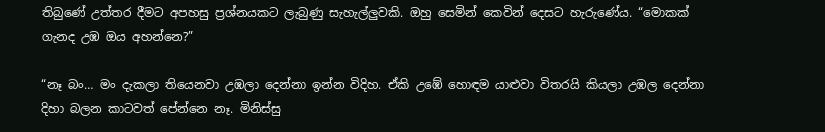තිබුණේ උත්තර දීමට අපහසු ප්‍රශ්නයකට ලැබුණු සැහැල්ලුවකි. ඔහු සෙමින් කෙවින් දෙසට හැරුණේය. “මොකක් ගැනද උඹ ඔය අහන්නෙ?”

“නෑ බං… මං දැකලා තියෙනවා උඹලා දෙන්නා ඉන්න විදිහ. ඒකි උඹේ හොඳම යාළුවා විතරයි කියලා උඹල දෙන්නා දිහා බලන කාටවත් පේන්නෙ නෑ. මිනිස්සු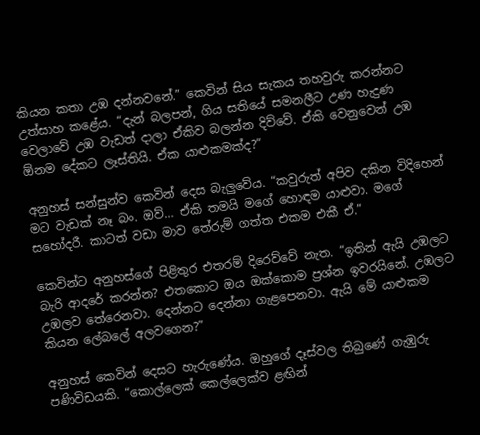කියන කතා උඹ දන්නවනේ.” කෙවින් සිය සැකය තහවුරු කරන්නට උත්සාහ කළේය. “දැන් බලපන්, ගිය සතියේ සමනලීට උණ හැදුණ වෙලාවේ උඹ වැඩත් දාලා ඒකිව බලන්න දිව්වේ. ඒකි වෙනුවෙන් උඹ ඕනම දේකට ලෑස්තියි. ඒක යාළුකමක්ද?”

අනුහස් සන්සුන්ව කෙවින් දෙස බැලුවේය. “කවුරුත් අපිව දකින විදිහෙන් මට වැඩක් නෑ බං. ඔව්… ඒකි තමයි මගේ හොඳම යාළුවා. මගේ සහෝදරී. කාටත් වඩා මාව තේරුම් ගත්ත එකම එකී ඒ.”

කෙවින්ට අනුහස්ගේ පිළිතුර එතරම් දිරෙව්වේ නැත. “ඉතින් ඇයි උඹලට බැරි ආදරේ කරන්න? එතකොට ඔය ඔක්කොම ප්‍රශ්න ඉවරයිනේ. උඹලට උඹලව තේරෙනවා. දෙන්නට දෙන්නා ගැළපෙනවා. ඇයි මේ යාළුකම කියන ලේබලේ අලවගෙන?”

අනුහස් කෙවින් දෙසට හැරුණේය. ඔහුගේ දෑස්වල තිබුණේ ගැඹුරු පණිවිඩයකි. “කොල්ලෙක් කෙල්ලෙක්ව ළඟින්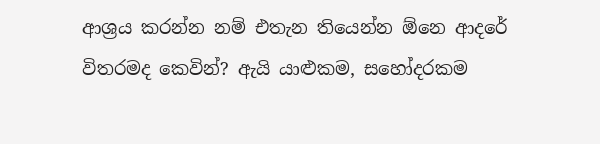ආශ්‍රය කරන්න නම් එතැන තියෙන්න ඕනෙ ආදරේ විතරමද කෙවින්? ඇයි යාළුකම, සහෝදරකම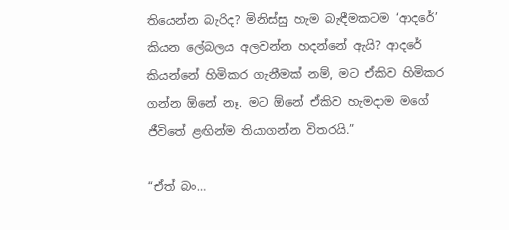තියෙන්න බැරිද? මිනිස්සු හැම බැඳීමකටම ‘ආදරේ’ කියන ලේබලය අලවන්න හදන්නේ ඇයි? ආදරේ කියන්නේ හිමිකර ගැනීමක් නම්, මට ඒකිව හිමිකර ගන්න ඕනේ නෑ. මට ඕනේ ඒකිව හැමදාම මගේ ජීවිතේ ළඟින්ම තියාගන්න විතරයි.”

“ඒත් බං…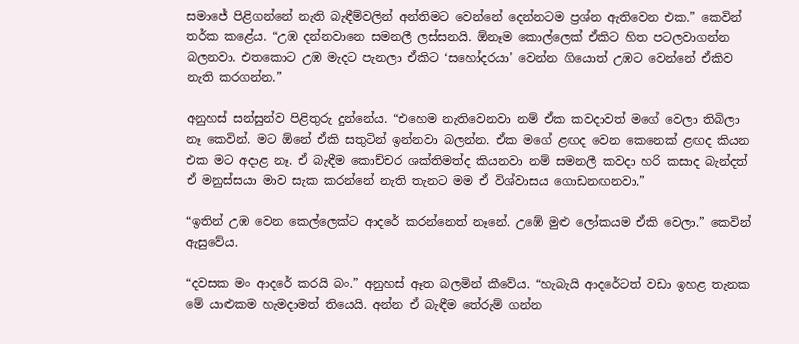සමාජේ පිළිගන්නේ නැති බැඳීම්වලින් අන්තිමට වෙන්නේ දෙන්නටම ප්‍රශ්න ඇතිවෙන එක.” කෙවින් තර්ක කළේය. “උඹ දන්නවානෙ සමනලී ලස්සනයි. ඕනෑම කොල්ලෙක් ඒකිට හිත පටලවාගන්න බලනවා. එතකොට උඹ මැදට පැනලා ඒකිට ‘සහෝදරයා’ වෙන්න ගියොත් උඹට වෙන්නේ ඒකිව නැති කරගන්න.”

අනුහස් සන්සුන්ව පිළිතුරු දුන්නේය. “එහෙම නැතිවෙනවා නම් ඒක කවදාවත් මගේ වෙලා තිබිලා නෑ කෙවින්. මට ඕනේ ඒකි සතුටින් ඉන්නවා බලන්න. ඒක මගේ ළඟද වෙන කෙනෙක් ළඟද කියන එක මට අදාළ නෑ. ඒ බැඳීම කොච්චර ශක්තිමත්ද කියනවා නම් සමනලී කවදා හරි කසාද බැන්දත් ඒ මනුස්සයා මාව සැක කරන්නේ නැති තැනට මම ඒ විශ්වාසය ගොඩනඟනවා.”

“ඉතින් උඹ වෙන කෙල්ලෙක්ට ආදරේ කරන්නෙත් නෑනේ. උඹේ මුළු ලෝකයම ඒකි වෙලා.” කෙවින් ඇසුවේය.

“දවසක මං ආදරේ කරයි බං.” අනුහස් ඈත බලමින් කීවේය. “හැබැයි ආදරේටත් වඩා ඉහළ තැනක මේ යාළුකම හැමදාමත් තියෙයි. අන්න ඒ බැඳීම තේරුම් ගන්න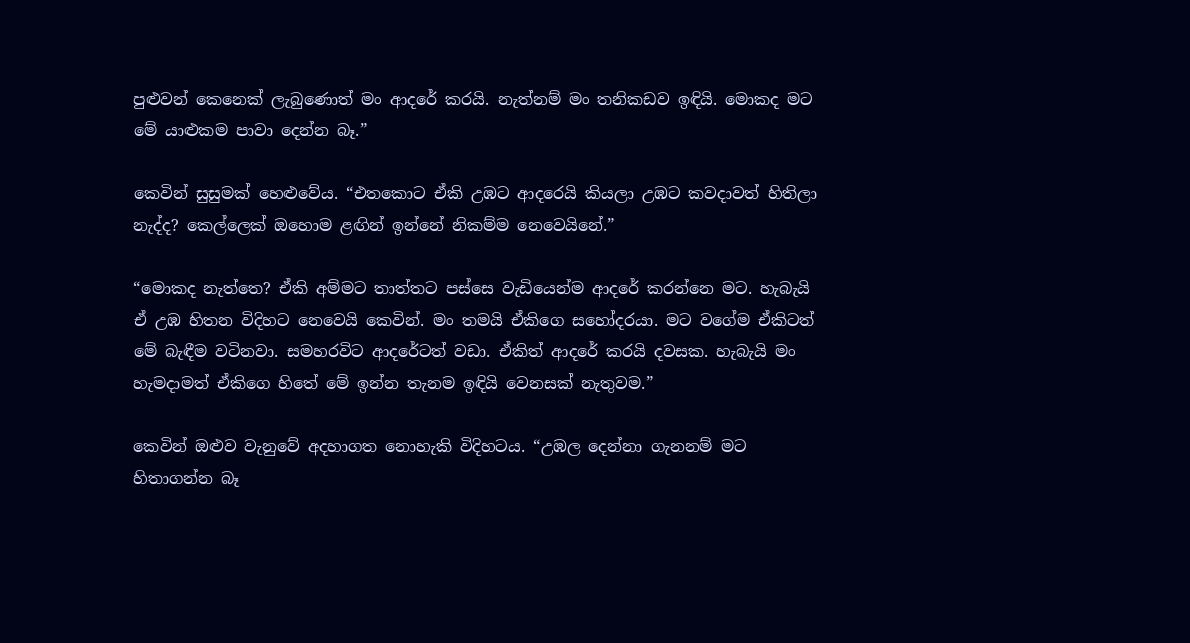පුළුවන් කෙනෙක් ලැබුණොත් මං ආදරේ කරයි. නැත්නම් මං තනිකඩව ඉඳියි. මොකද මට මේ යාළුකම පාවා දෙන්න බෑ.”

කෙවින් සුසුමක් හෙළුවේය. “එතකොට ඒකි උඹට ආදරෙයි කියලා උඹට කවදාවත් හිතිලා නැද්ද? කෙල්ලෙක් ඔහොම ළඟින් ඉන්නේ නිකම්ම නෙවෙයිනේ.”

“මොකද නැත්තෙ? ඒකි අම්මට තාත්තට පස්සෙ වැඩියෙන්ම ආදරේ කරන්නෙ මට. හැබැයි ඒ උඹ හිතන විදිහට නෙවෙයි කෙවින්. මං තමයි ඒකිගෙ සහෝදරයා. මට වගේම ඒකිටත් මේ බැඳීම වටිනවා. සමහරවිට ආදරේටත් වඩා. ඒකිත් ආදරේ කරයි දවසක. හැබැයි මං හැමදාමත් ඒකිගෙ හිතේ මේ ඉන්න තැනම ඉඳියි වෙනසක් නැතුවම.”

කෙවින් ඔළුව වැනුවේ අදහාගත නොහැකි විදිහටය. “උඹල දෙන්නා ගැනනම් මට හිතාගන්න බෑ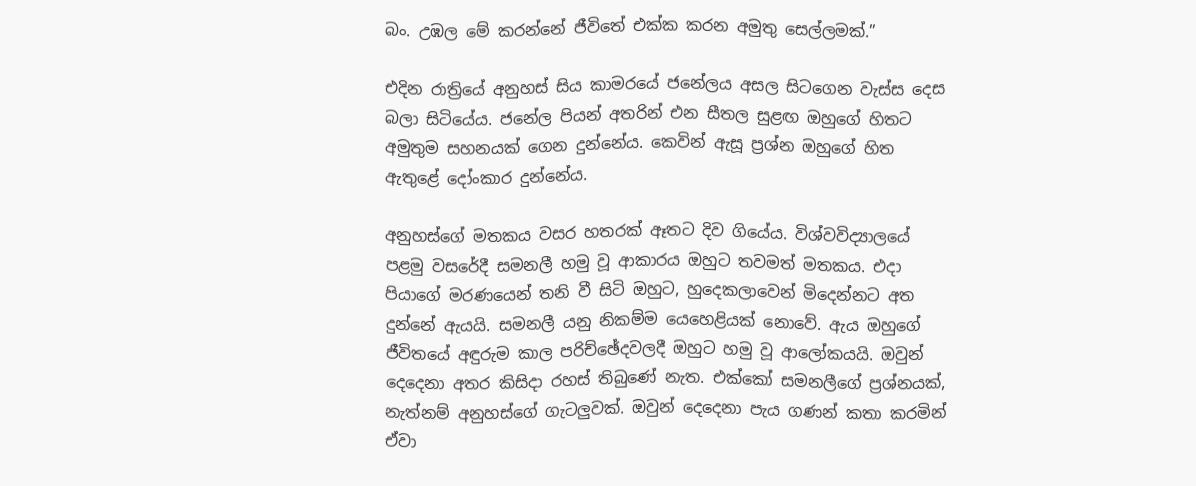බං. උඹල මේ කරන්නේ ජීවිතේ එක්ක කරන අමුතු සෙල්ලමක්.”

එදින රාත්‍රියේ අනුහස් සිය කාමරයේ ජනේලය අසල සිටගෙන වැස්ස දෙස බලා සිටියේය. ජනේල පියන් අතරින් එන සීතල සුළඟ ඔහුගේ හිතට අමුතුම සහනයක් ගෙන දුන්නේය. කෙවින් ඇසූ ප්‍රශ්න ඔහුගේ හිත ඇතුළේ දෝංකාර දුන්නේය.

අනුහස්ගේ මතකය වසර හතරක් ඈතට දිව ගියේය. විශ්වවිද්‍යාලයේ පළමු වසරේදී සමනලී හමු වූ ආකාරය ඔහුට තවමත් මතකය. එදා පියාගේ මරණයෙන් තනි වී සිටි ඔහුට, හුදෙකලාවෙන් මිදෙන්නට අත දුන්නේ ඇයයි. සමනලී යනු නිකම්ම යෙහෙළියක් නොවේ. ඇය ඔහුගේ ජීවිතයේ අඳුරුම කාල පරිච්ඡේදවලදී ඔහුට හමු වූ ආලෝකයයි. ඔවුන් දෙදෙනා අතර කිසිදා රහස් තිබුණේ නැත. එක්කෝ සමනලීගේ ප්‍රශ්නයක්, නැත්නම් අනුහස්ගේ ගැටලුවක්. ඔවුන් දෙදෙනා පැය ගණන් කතා කරමින් ඒවා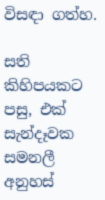විසඳා ගත්හ.

සති කිහිපයකට පසු, එක් සැන්දෑවක සමනලී අනුහස්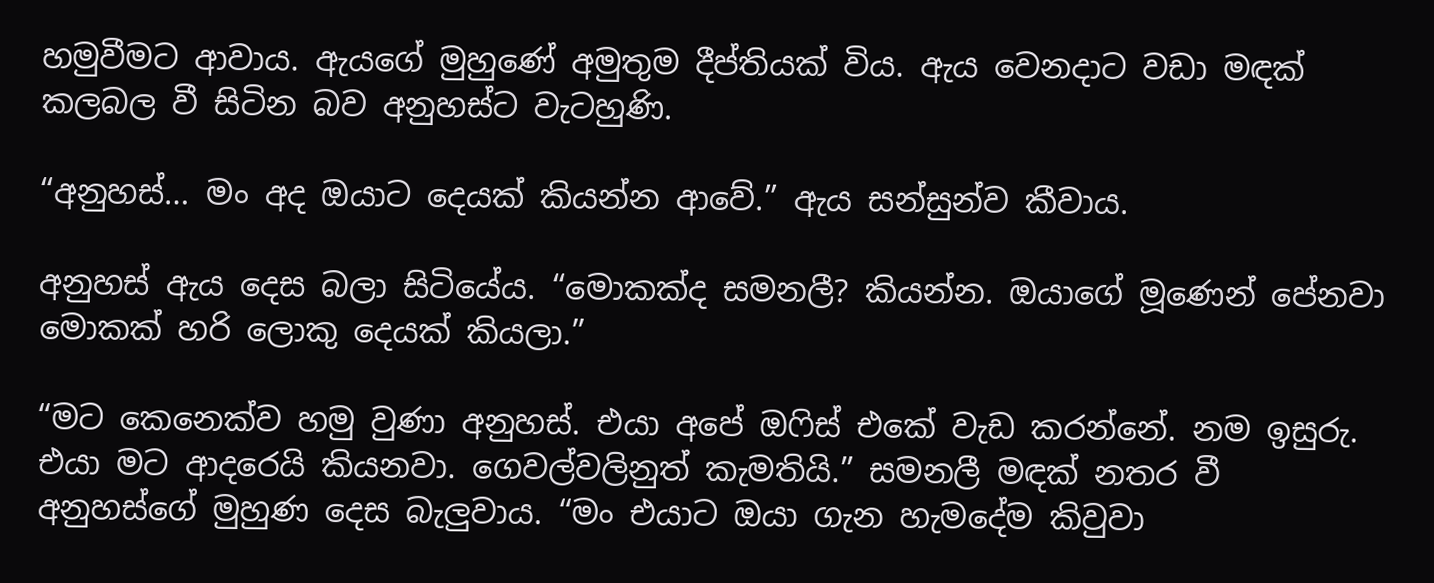හමුවීමට ආවාය. ඇයගේ මුහුණේ අමුතුම දීප්තියක් විය. ඇය වෙනදාට වඩා මඳක් කලබල වී සිටින බව අනුහස්ට වැටහුණි.

“අනුහස්… මං අද ඔයාට දෙයක් කියන්න ආවේ.” ඇය සන්සුන්ව කීවාය.

අනුහස් ඇය දෙස බලා සිටියේය. “මොකක්ද සමනලී? කියන්න. ඔයාගේ මූණෙන් පේනවා මොකක් හරි ලොකු දෙයක් කියලා.”

“මට කෙනෙක්ව හමු වුණා අනුහස්. එයා අපේ ඔෆිස් එකේ වැඩ කරන්නේ. නම ඉසුරු. එයා මට ආදරෙයි කියනවා. ගෙවල්වලිනුත් කැමතියි.” සමනලී මඳක් නතර වී අනුහස්ගේ මුහුණ දෙස බැලුවාය. “මං එයාට ඔයා ගැන හැමදේම කිවුවා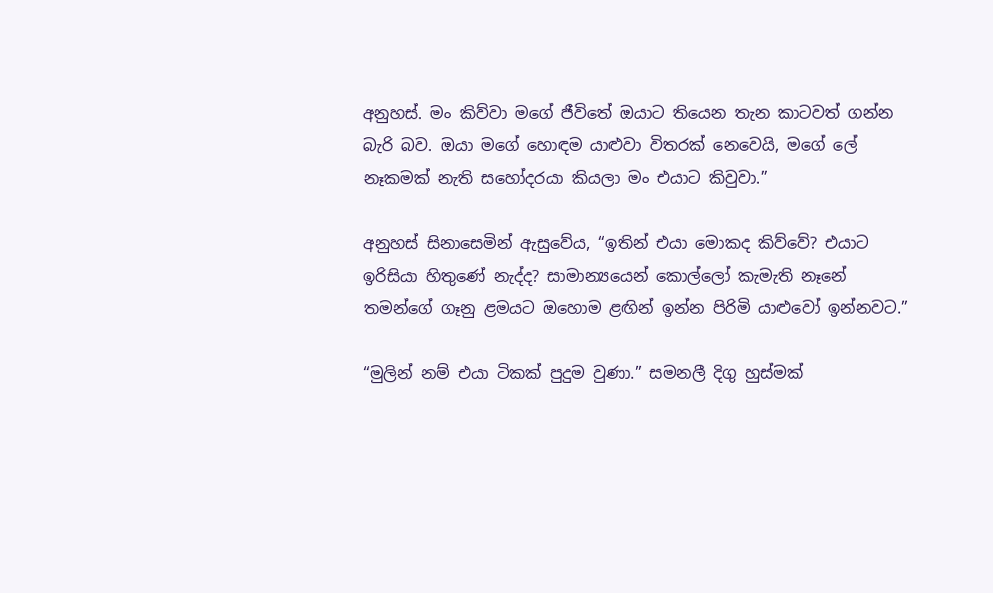අනුහස්. මං කිව්වා මගේ ජීවිතේ ඔයාට තියෙන තැන කාටවත් ගන්න බැරි බව. ඔයා මගේ හොඳම යාළුවා විතරක් නෙවෙයි, මගේ ලේ නෑකමක් නැති සහෝදරයා කියලා මං එයාට කිවුවා.”

අනුහස් සිනාසෙමින් ඇසුවේය, “ඉතින් එයා මොකද කිව්වේ? එයාට ඉරිසියා හිතුණේ නැද්ද? සාමාන්‍යයෙන් කොල්ලෝ කැමැති නෑනේ තමන්ගේ ගෑනු ළමයට ඔහොම ළඟින් ඉන්න පිරිමි යාළුවෝ ඉන්නවට.”

“මුලින් නම් එයා ටිකක් පුදුම වුණා.” සමනලී දිගු හුස්මක්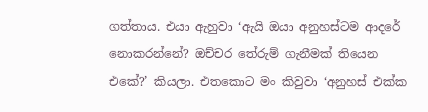ගත්තාය. එයා ඇහුවා ‘ඇයි ඔයා අනුහස්ටම ආදරේ නොකරන්නේ? ඔච්චර තේරුම් ගැනීමක් තියෙන එකේ?’ කියලා. එතකොට මං කිවුවා ‘අනුහස් එක්ක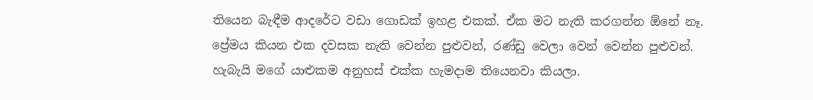තියෙන බැඳීම ආදරේට වඩා ගොඩක් ඉහළ එකක්. ඒක මට නැති කරගන්න ඕනේ නෑ. ප්‍රේමය කියන එක දවසක නැති වෙන්න පුළුවන්, රණ්ඩු වෙලා වෙන් වෙන්න පුළුවන්. හැබැයි මගේ යාළුකම අනුහස් එක්ක හැමදාම තියෙනවා කියලා.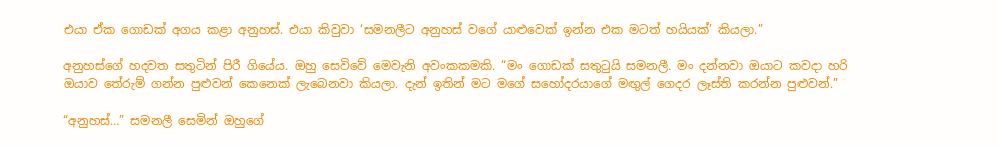එයා ඒක ගොඩක් අගය කළා අනුහස්. එයා කිවුවා ‘සමනලීට අනුහස් වගේ යාළුවෙක් ඉන්න එක මටත් හයියක්’ කියලා.”

අනුහස්ගේ හදවත සතුටින් පිරී ගියේය. ඔහු සෙවිවේ මෙවැනි අවංකකමකි. “මං ගොඩක් සතුටුයි සමනලී. මං දන්නවා ඔයාට කවදා හරි ඔයාව තේරුම් ගන්න පුළුවන් කෙනෙක් ලැබෙනවා කියලා. දැන් ඉතින් මට මගේ සහෝදරයාගේ මඟුල් ගෙදර ලෑස්ති කරන්න පුළුවන්.”

“අනුහස්…” සමනලී සෙමින් ඔහුගේ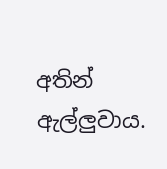අතින් ඇල්ලුවාය.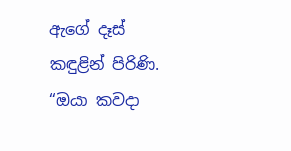ඇගේ දෑස් කඳුළින් පිරිණි. “ඔයා කවදා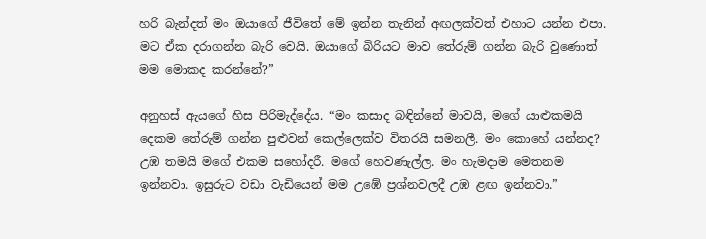හරි බැන්දත් මං ඔයාගේ ජීවිතේ මේ ඉන්න තැනින් අඟලක්වත් එහාට යන්න එපා. මට ඒක දරාගන්න බැරි වෙයි. ඔයාගේ බිරියට මාව තේරුම් ගන්න බැරි වුණොත් මම මොකද කරන්නේ?”

අනුහස් ඇයගේ හිස පිරිමැද්දේය. “මං කසාද බඳින්නේ මාවයි, මගේ යාළුකමයි දෙකම තේරුම් ගන්න පුළුවන් කෙල්ලෙක්ව විතරයි සමනලී. මං කොහේ යන්නද? උඹ තමයි මගේ එකම සහෝදරී. මගේ හෙවණැල්ල. මං හැමදාම මෙතනම ඉන්නවා. ඉසුරුට වඩා වැඩියෙන් මම උඹේ ප්‍රශ්නවලදී උඹ ළඟ ඉන්නවා.”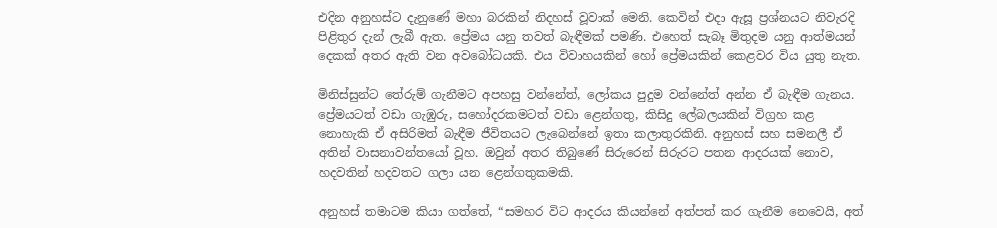එදින අනුහස්ට දැනුණේ මහා බරකින් නිදහස් වූවාක් මෙනි. කෙවින් එදා ඇසූ ප්‍රශ්නයට නිවැරදි පිළිතුර දැන් ලැබී ඇත. ප්‍රේමය යනු තවත් බැඳීමක් පමණි. එහෙත් සැබෑ මිතුදම යනු ආත්මයන් දෙකක් අතර ඇති වන අවබෝධයකි. එය විවාහයකින් හෝ ප්‍රේමයකින් කෙළවර විය යුතු නැත.

මිනිස්සුන්ට තේරුම් ගැනීමට අපහසු වන්නේත්, ලෝකය පුදුම වන්නේත් අන්න ඒ බැඳීම ගැනය. ප්‍රේමයටත් වඩා ගැඹුරු, සහෝදරකමටත් වඩා ළෙන්ගතු, කිසිදු ලේබලයකින් විග්‍රහ කළ නොහැකි ඒ අසිරිමත් බැඳීම ජීවිතයට ලැබෙන්නේ ඉතා කලාතුරකිනි. අනුහස් සහ සමනලී ඒ අතින් වාසනාවන්තයෝ වූහ. ඔවුන් අතර තිබුණේ සිරුරෙන් සිරුරට පතන ආදරයක් නොව, හදවතින් හදවතට ගලා යන ළෙන්ගතුකමකි.

අනුහස් තමාටම කියා ගත්තේ, “සමහර විට ආදරය කියන්නේ අත්පත් කර ගැනීම නෙවෙයි, අත්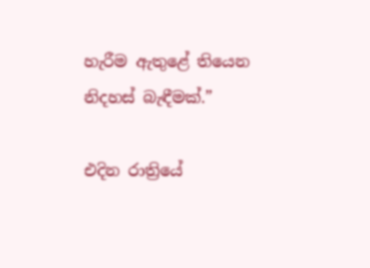හැරීම ඇතුළේ තියෙන නිදහස් බැඳීමක්.”

එදින රාත්‍රියේ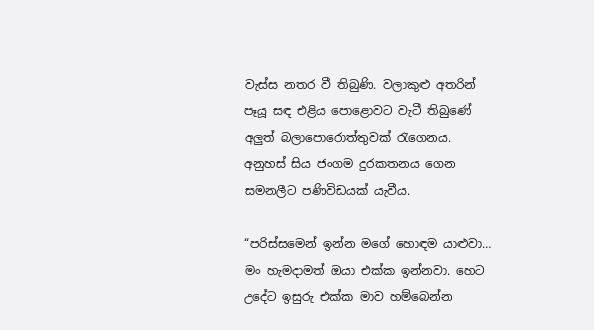වැස්ස නතර වී තිබුණි. වලාකුළු අතරින් පෑයූ සඳ එළිය පොළොවට වැටී තිබුණේ අලුත් බලාපොරොත්තුවක් රැගෙනය. අනුහස් සිය ජංගම දුරකතනය ගෙන සමනලීට පණිවිඩයක් යැවීය.

“පරිස්සමෙන් ඉන්න මගේ හොඳම යාළුවා… මං හැමදාමත් ඔයා එක්ක ඉන්නවා. හෙට උදේට ඉසුරු එක්ක මාව හම්බෙන්න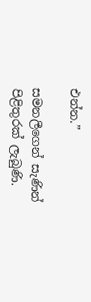එන්න.”

සමනලීගෙන් සැණින් පිළිතුරක් ලැබුණි.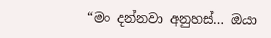“මං දන්නවා අනුහස්… ඔයා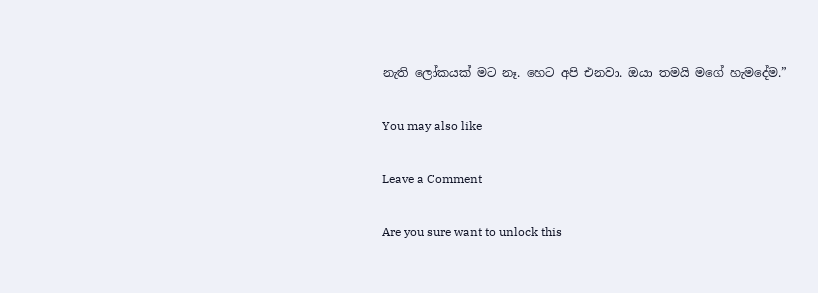නැති ලෝකයක් මට නෑ. හෙට අපි එනවා. ඔයා තමයි මගේ හැමදේම.”

You may also like

Leave a Comment

Are you sure want to unlock this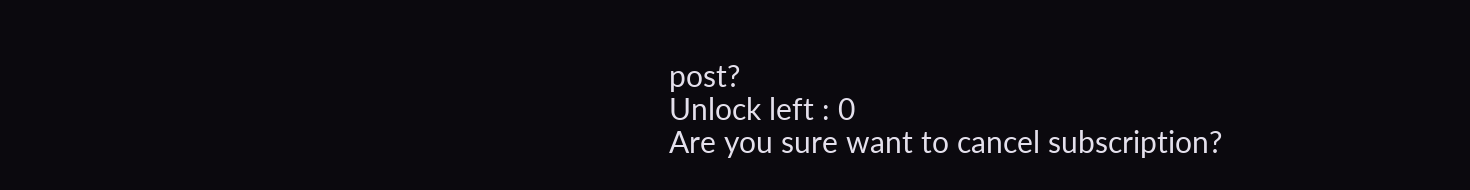post?
Unlock left : 0
Are you sure want to cancel subscription?